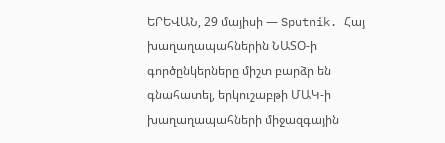ԵՐԵՎԱՆ, 29 մայիսի — Sputnik. Հայ խաղաղապահներին ՆԱՏՕ-ի գործընկերները միշտ բարձր են գնահատել, երկուշաբթի ՄԱԿ-ի խաղաղապահների միջազգային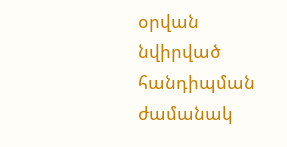օրվան նվիրված հանդիպման ժամանակ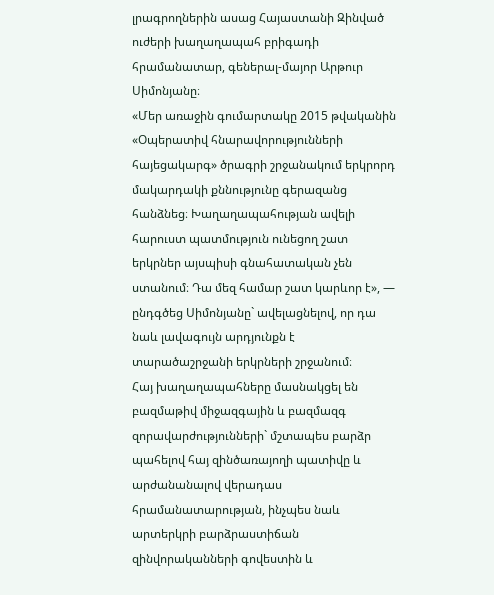լրագրողներին ասաց Հայաստանի Զինված ուժերի խաղաղապահ բրիգադի հրամանատար, գեներալ-մայոր Արթուր Սիմոնյանը։
«Մեր առաջին գումարտակը 2015 թվականին «Օպերատիվ հնարավորությունների հայեցակարգ» ծրագրի շրջանակում երկրորդ մակարդակի քննությունը գերազանց հանձնեց։ Խաղաղապահության ավելի հարուստ պատմություն ունեցող շատ երկրներ այսպիսի գնահատական չեն ստանում։ Դա մեզ համար շատ կարևոր է», — ընդգծեց Սիմոնյանը` ավելացնելով, որ դա նաև լավագույն արդյունքն է տարածաշրջանի երկրների շրջանում։
Հայ խաղաղապահները մասնակցել են բազմաթիվ միջազգային և բազմազգ զորավարժությունների` մշտապես բարձր պահելով հայ զինծառայողի պատիվը և արժանանալով վերադաս հրամանատարության, ինչպես նաև արտերկրի բարձրաստիճան զինվորականների գովեստին և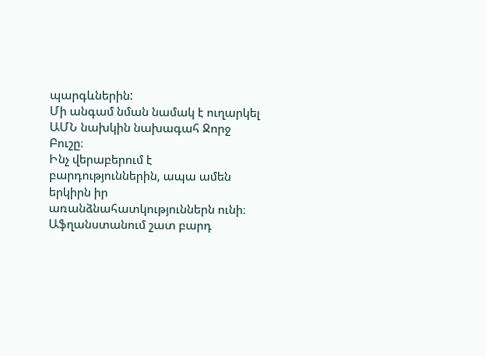պարգևներին:
Մի անգամ նման նամակ է ուղարկել ԱՄՆ նախկին նախագահ Ջորջ Բուշը։
Ինչ վերաբերում է բարդություններին, ապա ամեն երկիրն իր առանձնահատկություններն ունի։
Աֆղանստանում շատ բարդ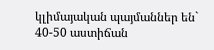կլիմայական պայմաններ են` 40-50 աստիճան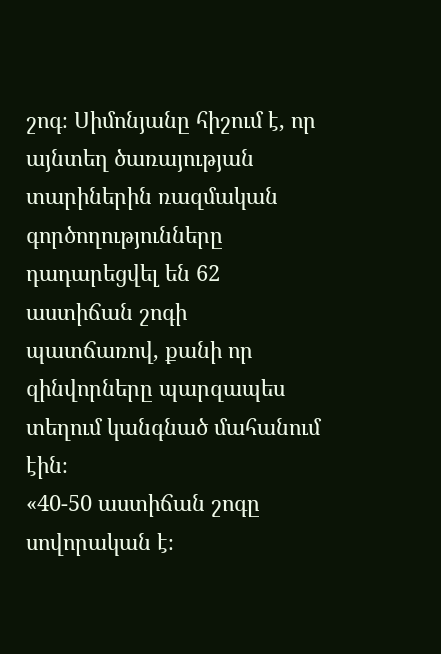շոգ։ Սիմոնյանը հիշում է, որ այնտեղ ծառայության տարիներին ռազմական գործողությունները դադարեցվել են 62 աստիճան շոգի պատճառով, քանի որ զինվորները պարզապես տեղում կանգնած մահանում էին։
«40-50 աստիճան շոգը սովորական է։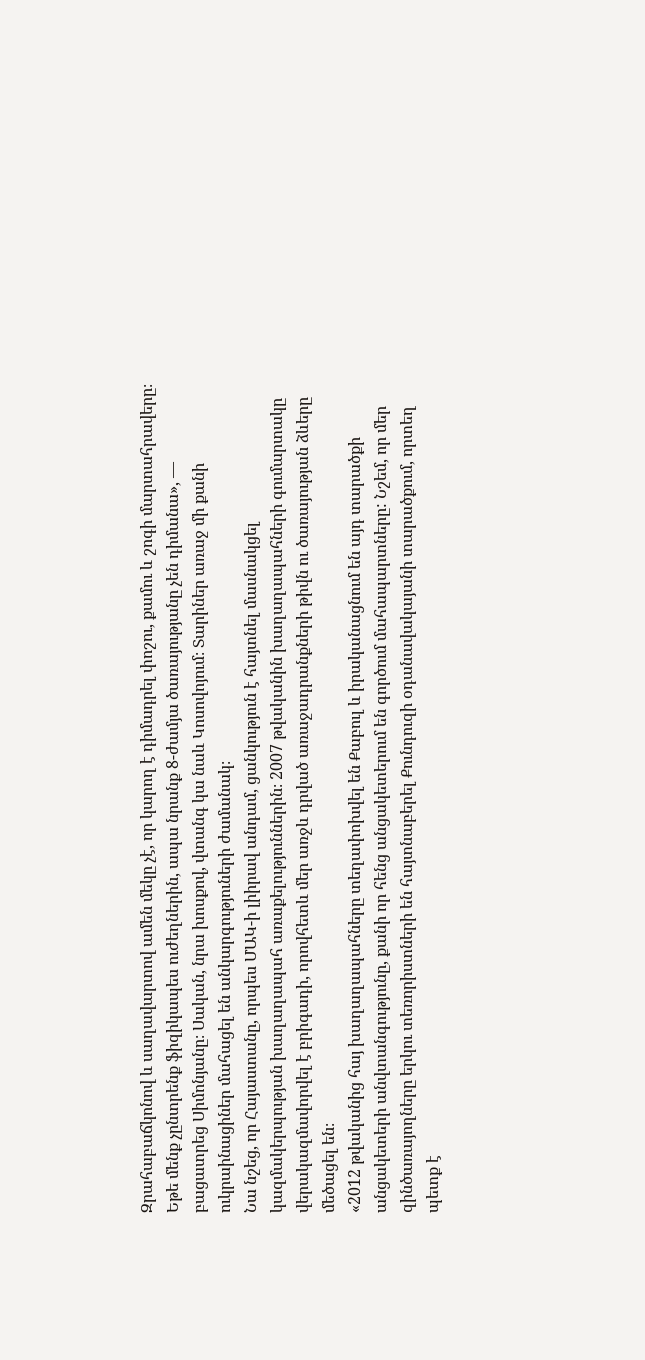Զրահաբաճկոնով և սաղավարտով ամեն մեկը չէ, որ կարող է դիմադրել փոշու, քամու և շոգի մարտահրավերը։ Եթե մենք չընտրենք ֆիզիկապես ուժեղներին, ապա նրանք 8-ժամյա ծառայությանը չեն դիմանա», — բացատրեց Սիմոնյանը։ Սական, նրա խոսքով, վտանգ կա նաև Կոսովոյում։ Տարիներ առաջ մի քանի ուկրաինացիներ մահացել են անկարգություների ժամանակ։
Նա նշեց, որ Հայաստանը, որպես ՄԱԿ-ի լիիրավ անդամ, ցանկություն է հայտնել մասնակցել կազմակերպության խաղաղապահ առաքելություններին։ 2007 թվականին խաղաղապահների գումարտակը վերակազմավորվել է բրիգադի, որովհետև մեր առջև դրված առաջադրանքների թիվն ու ծառայության ձևերը մեծացել են։
«2012 թվականից հայ խաղաղապահները տեղափոխվել են Քաբուլ և իրականացնում են այդ տարածքի անցակետերի անվտանգությունը, քանի որ հենց անցակետերում են գործում մահապարտները: Նշեմ, որ մեր զինծառայողները երկու տեռորիստների են հայտնաբերել Քունդուզի օդանավակայանի տարածքում, որտեղ պետք է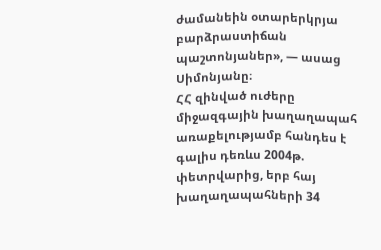ժամանեին օտարերկրյա բարձրաստիճան պաշտոնյաներ», — ասաց Սիմոնյանը։
ՀՀ զինված ուժերը միջազգային խաղաղապահ առաքելությամբ հանդես է գալիս դեռևս 2004թ. փետրվարից, երբ հայ խաղաղապահների 34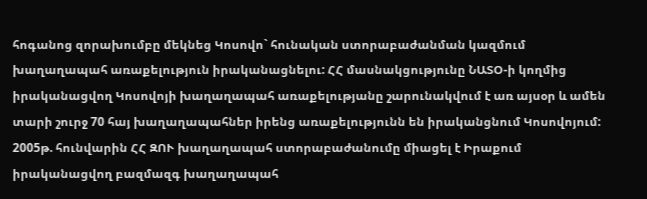հոգանոց զորախումբը մեկնեց Կոսովո` հունական ստորաբաժանման կազմում խաղաղապահ առաքելություն իրականացնելու: ՀՀ մասնակցությունը ՆԱՏՕ-ի կողմից իրականացվող Կոսովոյի խաղաղապահ առաքելությանը շարունակվում է առ այսօր և ամեն տարի շուրջ 70 հայ խաղաղապահներ իրենց առաքելությունն են իրականցնում Կոսովոյում:
2005թ. հունվարին ՀՀ ԶՈՒ խաղաղապահ ստորաբաժանումը միացել է Իրաքում իրականացվող բազմազգ խաղաղապահ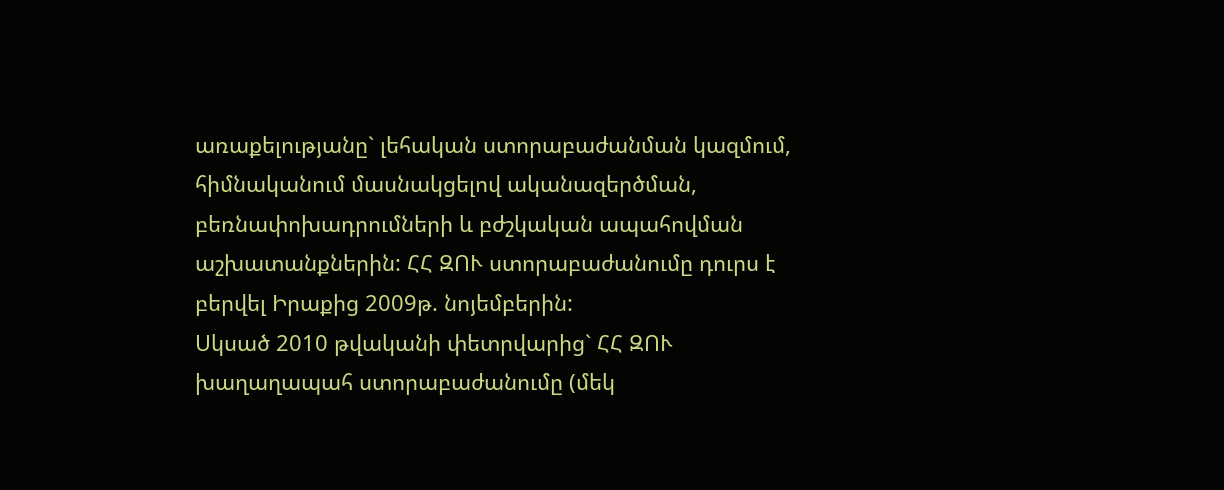առաքելությանը` լեհական ստորաբաժանման կազմում, հիմնականում մասնակցելով ականազերծման, բեռնափոխադրումների և բժշկական ապահովման աշխատանքներին: ՀՀ ԶՈՒ ստորաբաժանումը դուրս է բերվել Իրաքից 2009թ. նոյեմբերին:
Սկսած 2010 թվականի փետրվարից` ՀՀ ԶՈՒ խաղաղապահ ստորաբաժանումը (մեկ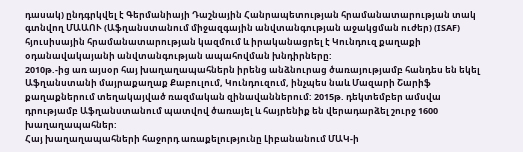դասակ) ընդգրկվել է Գերմանիայի Դաշնային Հանրապետության հրամանատարության տակ գտնվող ՄԱԱՈՒ (Աֆղանստանում միջազգային անվտանգության աջակցման ուժեր) (ISAF) հյուսիսային հրամանատարության կազմում և իրականացրել է Կունդուզ քաղաքի օդանավակայանի անվտանգության ապահովման խնդիրները:
2010թ.-ից առ այսօր հայ խաղաղապահներն իրենց անձնուրաց ծառայությամբ հանդես են եկել Աֆղանստանի մայրաքաղաք Քաբուլում, Կունդուզում, ինչպես նաև Մազարի Շարիֆ քաղաքներում տեղակայված ռազմական զինավաններում: 2015թ. դեկտեմբեր ամսվա դրությամբ Աֆղանստանում պատվով ծառայել և հայրենիք են վերադարձել շուրջ 1600 խաղաղապահներ:
Հայ խաղաղապահների հաջորդ առաքելությունը Լիբանանում ՄԱԿ-ի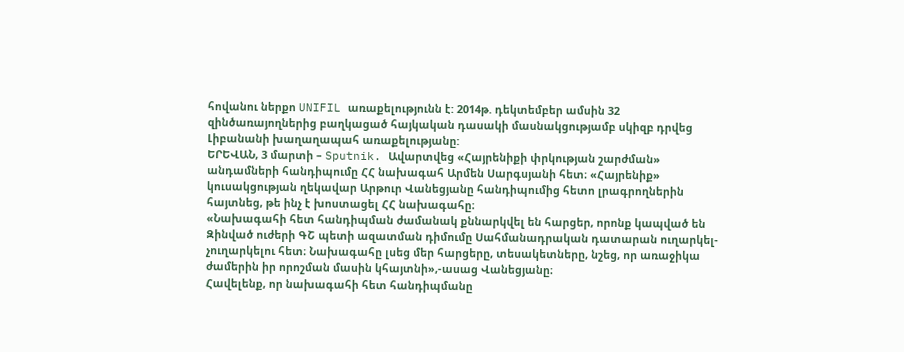հովանու ներքո UNIFIL առաքելությունն է: 2014թ. դեկտեմբեր ամսին 32 զինծառայողներից բաղկացած հայկական դասակի մասնակցությամբ սկիզբ դրվեց Լիբանանի խաղաղապահ առաքելությանը:
ԵՐԵՎԱՆ, 3 մարտի – Sputnik. Ավարտվեց «Հայրենիքի փրկության շարժման» անդամների հանդիպումը ՀՀ նախագահ Արմեն Սարգսյանի հետ։ «Հայրենիք» կուսակցության ղեկավար Արթուր Վանեցյանը հանդիպումից հետո լրագրողներին հայտնեց, թե ինչ է խոստացել ՀՀ նախագահը։
«Նախագահի հետ հանդիպման ժամանակ քննարկվել են հարցեր, որոնք կապված են Զինված ուժերի ԳՇ պետի ազատման դիմումը Սահմանադրական դատարան ուղարկել-չուղարկելու հետ։ Նախագահը լսեց մեր հարցերը, տեսակետները, նշեց, որ առաջիկա ժամերին իր որոշման մասին կհայտնի»,-ասաց Վանեցյանը։
Հավելենք, որ նախագահի հետ հանդիպմանը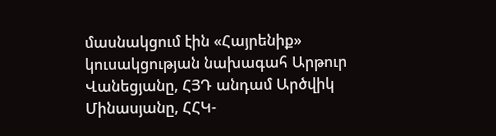մասնակցում էին «Հայրենիք» կուսակցության նախագահ Արթուր Վանեցյանը, ՀՅԴ անդամ Արծվիկ Մինասյանը, ՀՀԿ-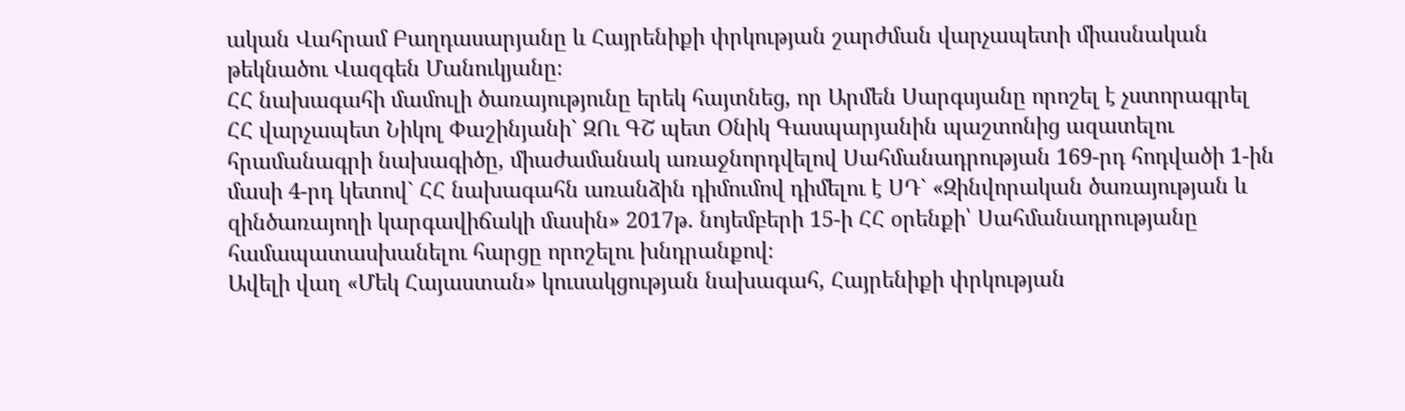ական Վահրամ Բաղդասարյանը և Հայրենիքի փրկության շարժման վարչապետի միասնական թեկնածու Վազգեն Մանուկյանը։
ՀՀ նախագահի մամուլի ծառայությունը երեկ հայտնեց, որ Արմեն Սարգսյանը որոշել է չստորագրել ՀՀ վարչապետ Նիկոլ Փաշինյանի` ԶՈւ ԳՇ պետ Օնիկ Գասպարյանին պաշտոնից ազատելու հրամանագրի նախագիծը, միաժամանակ առաջնորդվելով Սահմանադրության 169-րդ հոդվածի 1-ին մասի 4-րդ կետով` ՀՀ նախագահն առանձին դիմումով դիմելու է ՍԴ` «Զինվորական ծառայության և զինծառայողի կարգավիճակի մասին» 2017թ. նոյեմբերի 15-ի ՀՀ օրենքի՝ Սահմանադրությանը համապատասխանելու հարցը որոշելու խնդրանքով։
Ավելի վաղ «Մեկ Հայաստան» կուսակցության նախագահ, Հայրենիքի փրկության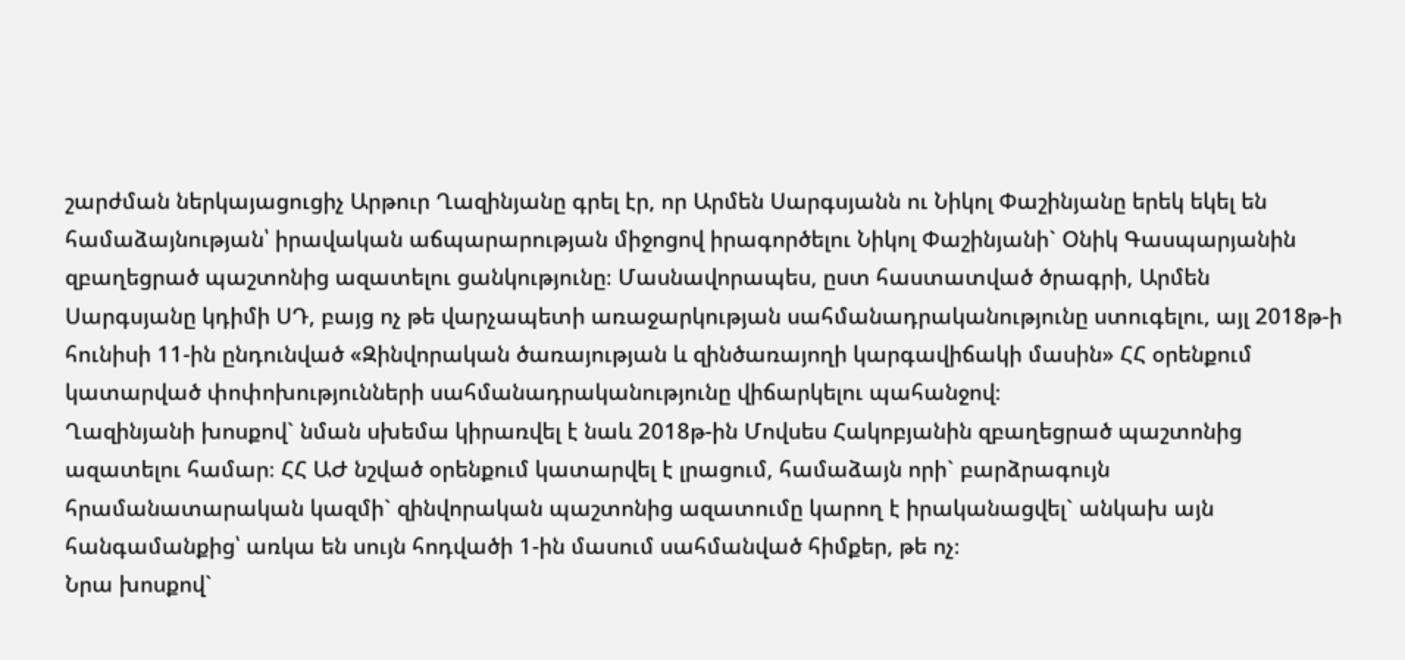շարժման ներկայացուցիչ Արթուր Ղազինյանը գրել էր, որ Արմեն Սարգսյանն ու Նիկոլ Փաշինյանը երեկ եկել են համաձայնության՝ իրավական աճպարարության միջոցով իրագործելու Նիկոլ Փաշինյանի` Օնիկ Գասպարյանին զբաղեցրած պաշտոնից ազատելու ցանկությունը։ Մասնավորապես, ըստ հաստատված ծրագրի, Արմեն Սարգսյանը կդիմի ՍԴ, բայց ոչ թե վարչապետի առաջարկության սահմանադրականությունը ստուգելու, այլ 2018թ-ի հունիսի 11-ին ընդունված «Զինվորական ծառայության և զինծառայողի կարգավիճակի մասին» ՀՀ օրենքում կատարված փոփոխությունների սահմանադրականությունը վիճարկելու պահանջով։
Ղազինյանի խոսքով` նման սխեմա կիրառվել է նաև 2018թ-ին Մովսես Հակոբյանին զբաղեցրած պաշտոնից ազատելու համար։ ՀՀ ԱԺ նշված օրենքում կատարվել է լրացում, համաձայն որի` բարձրագույն հրամանատարական կազմի` զինվորական պաշտոնից ազատումը կարող է իրականացվել` անկախ այն հանգամանքից՝ առկա են սույն հոդվածի 1-ին մասում սահմանված հիմքեր, թե ոչ։
Նրա խոսքով`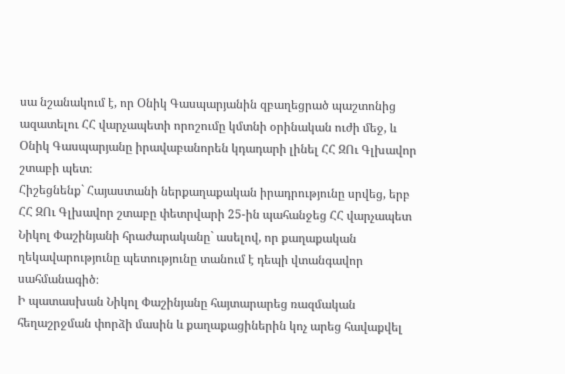սա նշանակում է, որ Օնիկ Գասպարյանին զբաղեցրած պաշտոնից ազատելու ՀՀ վարչապետի որոշումը կմտնի օրինական ուժի մեջ, և Օնիկ Գասպարյանը իրավաբանորեն կդադարի լինել ՀՀ ԶՈւ Գլխավոր շտաբի պետ։
Հիշեցնենք` Հայաստանի ներքաղաքական իրադրությունը սրվեց, երբ ՀՀ ԶՈւ Գլխավոր շտաբը փետրվարի 25-ին պահանջեց ՀՀ վարչապետ Նիկոլ Փաշինյանի հրաժարականը` ասելով, որ քաղաքական ղեկավարությունը պետությունը տանում է դեպի վտանգավոր սահմանագիծ։
Ի պատասխան Նիկոլ Փաշինյանը հայտարարեց ռազմական հեղաշրջման փորձի մասին և քաղաքացիներին կոչ արեց հավաքվել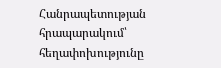Հանրապետության հրապարակում՝ հեղափոխությունը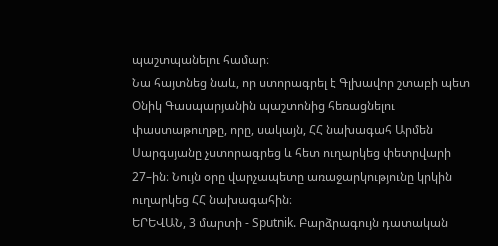պաշտպանելու համար։
Նա հայտնեց նաև, որ ստորագրել է Գլխավոր շտաբի պետ Օնիկ Գասպարյանին պաշտոնից հեռացնելու փաստաթուղթը, որը, սակայն, ՀՀ նախագահ Արմեն Սարգսյանը չստորագրեց և հետ ուղարկեց փետրվարի 27–ին։ Նույն օրը վարչապետը առաջարկությունը կրկին ուղարկեց ՀՀ նախագահին։
ԵՐԵՎԱՆ, 3 մարտի - Sputnik. Բարձրագույն դատական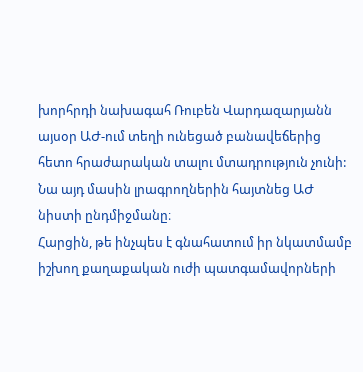խորհրդի նախագահ Ռուբեն Վարդազարյանն այսօր ԱԺ-ում տեղի ունեցած բանավեճերից հետո հրաժարական տալու մտադրություն չունի: Նա այդ մասին լրագրողներին հայտնեց ԱԺ նիստի ընդմիջմանը։
Հարցին, թե ինչպես է գնահատում իր նկատմամբ իշխող քաղաքական ուժի պատգամավորների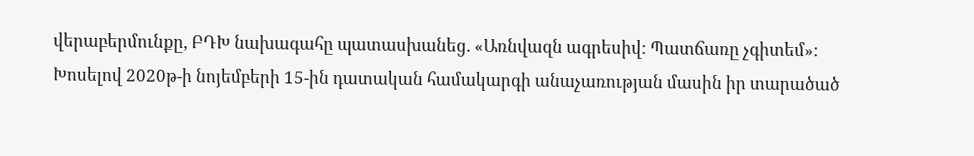վերաբերմունքը, ԲԴԽ նախագահը պատասխանեց. «Առնվազն ագրեսիվ: Պատճառը չգիտեմ»:
Խոսելով 2020թ-ի նոյեմբերի 15-ին դատական համակարգի անաչառության մասին իր տարածած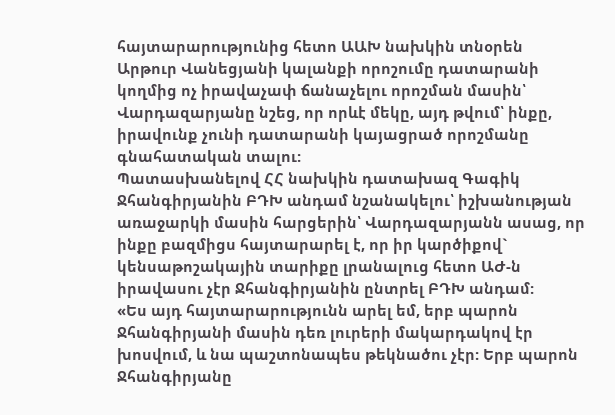հայտարարությունից հետո ԱԱԽ նախկին տնօրեն Արթուր Վանեցյանի կալանքի որոշումը դատարանի կողմից ոչ իրավաչափ ճանաչելու որոշման մասին՝ Վարդազարյանը նշեց, որ որևէ մեկը, այդ թվում՝ ինքը, իրավունք չունի դատարանի կայացրած որոշմանը գնահատական տալու:
Պատասխանելով ՀՀ նախկին դատախազ Գագիկ Ջհանգիրյանին ԲԴԽ անդամ նշանակելու՝ իշխանության առաջարկի մասին հարցերին՝ Վարդազարյանն ասաց, որ ինքը բազմիցս հայտարարել է, որ իր կարծիքով` կենսաթոշակային տարիքը լրանալուց հետո ԱԺ-ն իրավասու չէր Ջհանգիրյանին ընտրել ԲԴԽ անդամ:
«Ես այդ հայտարարությունն արել եմ, երբ պարոն Ջհանգիրյանի մասին դեռ լուրերի մակարդակով էր խոսվում, և նա պաշտոնապես թեկնածու չէր: Երբ պարոն Ջհանգիրյանը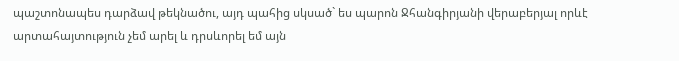պաշտոնապես դարձավ թեկնածու, այդ պահից սկսած` ես պարոն Ջհանգիրյանի վերաբերյալ որևէ արտահայտություն չեմ արել և դրսևորել եմ այն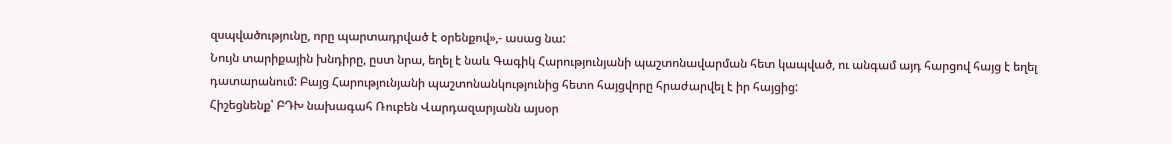զսպվածությունը, որը պարտադրված է օրենքով»,- ասաց նա:
Նույն տարիքային խնդիրը, ըստ նրա, եղել է նաև Գագիկ Հարությունյանի պաշտոնավարման հետ կապված, ու անգամ այդ հարցով հայց է եղել դատարանում: Բայց Հարությունյանի պաշտոնանկությունից հետո հայցվորը հրաժարվել է իր հայցից:
Հիշեցնենք՝ ԲԴԽ նախագահ Ռուբեն Վարդազարյանն այսօր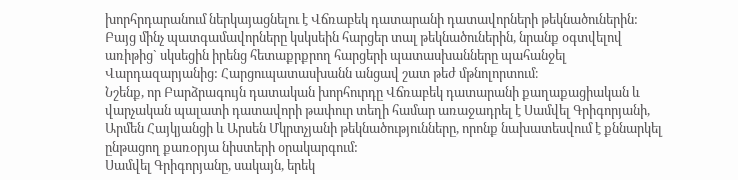խորհրդարանում ներկայացնելու է Վճռաբեկ դատարանի դատավորների թեկնածուներին:
Բայց մինչ պատգամավորները կսկսեին հարցեր տալ թեկնածուներին, նրանք օգտվելով առիթից` սկսեցին իրենց հետաքրքրող հարցերի պատասխանները պահանջել Վարդազարյանից: Հարցուպատասխանն անցավ շատ թեժ մթնոլորտում։
Նշենք, որ Բարձրագույն դատական խորհուրդը Վճռաբեկ դատարանի քաղաքացիական և վարչական պալատի դատավորի թափուր տեղի համար առաջադրել է Սամվել Գրիգորյանի, Արմեն Հայկյանցի և Արսեն Մկրտչյանի թեկնածությունները, որոնք նախատեսվում է քննարկել ընթացող քառօրյա նիստերի օրակարգում:
Սամվել Գրիգորյանը, սակայն, երեկ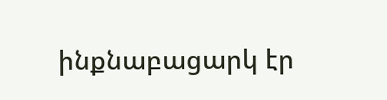ինքնաբացարկ էր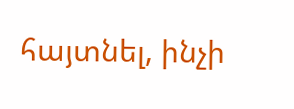հայտնել, ինչի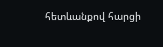հետևանքով հարցի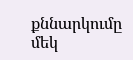քննարկումը մեկ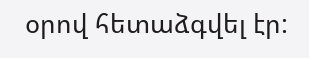օրով հետաձգվել էր: